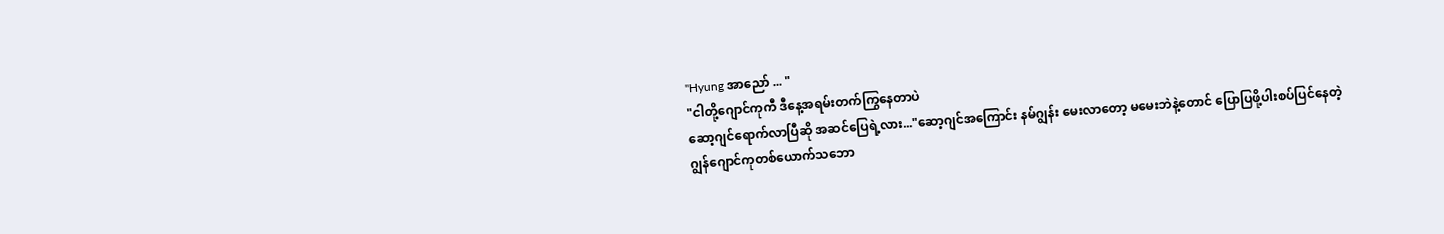"Hyung အာညော် ... "
"ငါတို့ဂျောင်ကုကီ ဒီနေ့အရမ်းတက်ကြွနေတာပဲ
ဆော့ဂျင်ရောက်လာပြီဆို အဆင်ပြေရဲ့လား..."ဆော့ဂျင်အကြောင်း နမ်ဂျွန်း မေးလာတော့ မမေးဘဲနဲ့တောင် ပြောပြဖို့ပါးစပ်ပြင်နေတဲ့
ဂျွန်ဂျောင်ကုတစ်ယောက်သဘော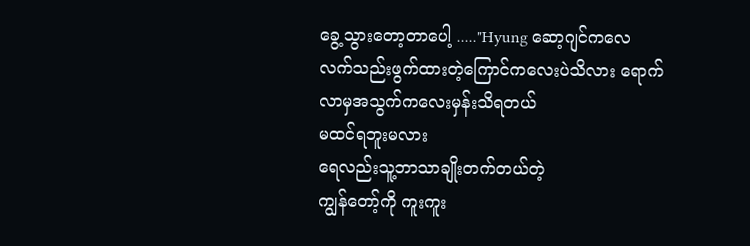ခွေ့သွားတော့တာပေါ့ ....."Hyung ဆော့ဂျင်ကလေ လက်သည်းဖွက်ထားတဲ့ကြောင်ကလေးပဲသိလား ရောက်လာမှအသွက်ကလေးမှန်းသိရတယ်
မထင်ရဘူးမလား
ရေလည်းသူ့ဘာသာချိုးတက်တယ်တဲ့
ကျွန်တော့်ကို ကူးကူး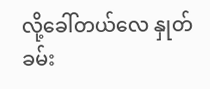လို့ခေါ်တယ်လေ နှုတ်ခမ်း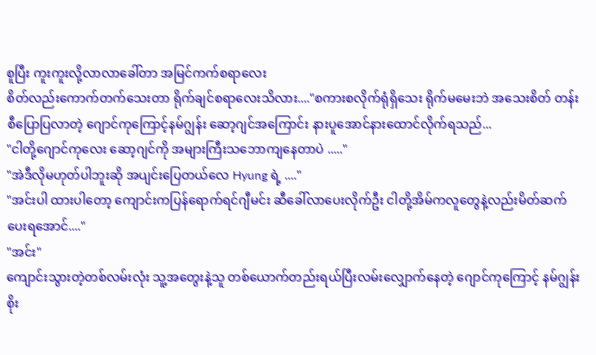စူပြီး ကူးကူးလို့လာလာခေါ်တာ အမြင်ကက်စရာလေး
စိတ်လည်းကောက်တက်သေးတာ ရိုက်ချင်စရာလေးသိလား...."စကားစလိုက်ရုံရှိသေး ရိုက်မမေးဘဲ အသေးစိတ် တန်းစီပြောပြလာတဲ့ ဂျောင်ကုကြောင့်နမ်ဂျွန်း ဆော့ဂျင်အကြောင်း နားပူအောင်နားထောင်လိုက်ရသည်...
"ငါတို့ဂျောင်ကုလေး ဆော့ဂျင်ကို အများကြီးသဘောကျနေတာပဲ ....."
"အဲဒီလိုမဟုတ်ပါဘူးဆို အပျင်းပြေတယ်လေ Hyung ရဲ့ ...."
"အင်းပါ ထားပါတော့ ကျောင်းကပြန်ရောက်ရင်ဂျီမင်း ဆီခေါ်လာပေးလိုက်ဦး ငါတို့အိမ်ကလူတွေနဲ့လည်းမိတ်ဆက်ပေးရအောင်...."
"အင်း"
ကျောင်းသွားတဲ့တစ်လမ်းလုံး သူ့အတွေးနဲ့သူ တစ်ယောက်တည်းရယ်ပြီးလမ်းလျှောက်နေတဲ့ ဂျောင်ကုကြောင့် နမ်ဂျွန်းစိုး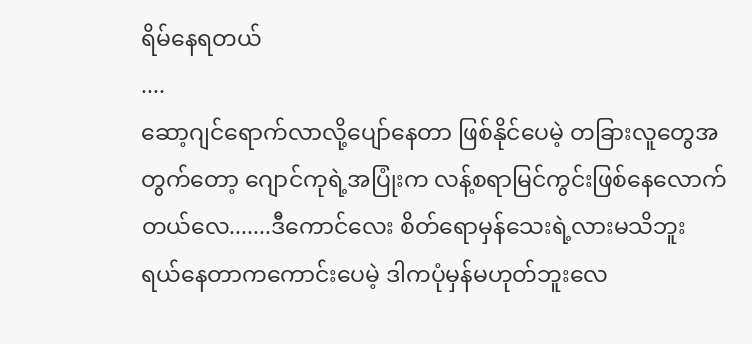ရိမ်နေရတယ်
....
ဆော့ဂျင်ရောက်လာလို့ပျော်နေတာ ဖြစ်နိုင်ပေမဲ့ တခြားလူတွေအတွက်တော့ ဂျောင်ကုရဲ့အပြုံးက လန့်စရာမြင်ကွင်းဖြစ်နေလောက်တယ်လေ.......ဒီကောင်လေး စိတ်ရောမှန်သေးရဲ့လားမသိဘူး
ရယ်နေတာကကောင်းပေမဲ့ ဒါကပုံမှန်မဟုတ်ဘူးလေ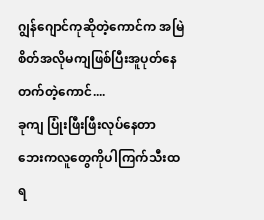ဂျွန်ဂျောင်ကုဆိုတဲ့ကောင်က အမြဲစိတ်အလိုမကျဖြစ်ပြီးအူပုတ်နေတက်တဲ့ကောင်....
ခုကျ ပြုံးဖြီးဖြီးလုပ်နေတာ ဘေးကလူတွေကိုပါကြက်သီးထရ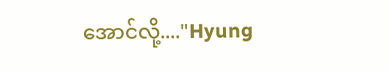အောင်လို့...."Hyung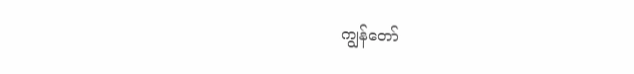ကျွန်တော်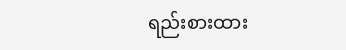ရည်းစားထား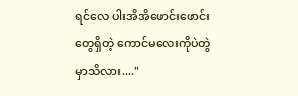ရင်လေ ပါးအိအိဖောင်းဖောင်းတွေရှိတဲ့ ကောင်မလေးကိုပဲတွဲမှာသိလား...."